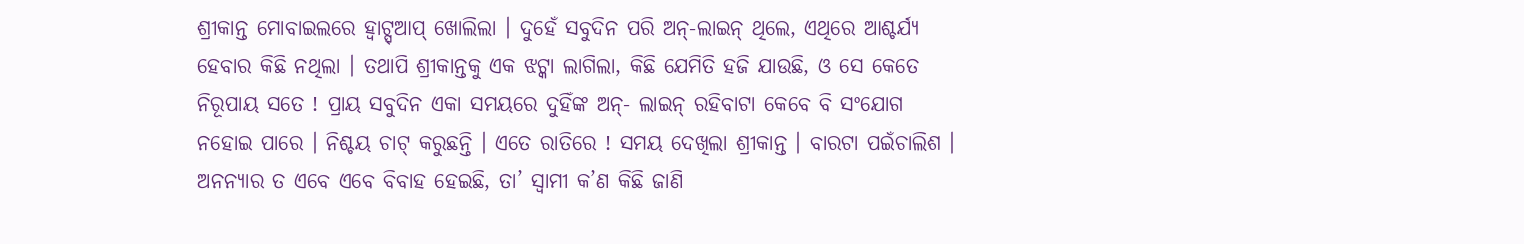ଶ୍ରୀକାନ୍ତ ମୋବାଇଲରେ ହ୍ୱାଟ୍ସ୍ଆପ୍ ଖୋଲିଲା । ଦୁହେଁ ସବୁଦିନ ପରି ଅନ୍-ଲାଇନ୍ ଥିଲେ, ଏଥିରେ ଆଶ୍ଚର୍ଯ୍ୟ ହେବାର କିଛି ନଥିଲା । ତଥାପି ଶ୍ରୀକାନ୍ତକୁ ଏକ ଝଟ୍କା ଲାଗିଲା, କିଛି ଯେମିତି ହଜି ଯାଉଛି, ଓ ସେ କେତେ ନିରୂପାୟ ସତେ ! ପ୍ରାୟ ସବୁଦିନ ଏକା ସମୟରେ ଦୁହିଁଙ୍କ ଅନ୍- ଲାଇନ୍ ରହିବାଟା କେବେ ବି ସଂଯୋଗ ନହୋଇ ପାରେ । ନିଶ୍ଚୟ ଚାଟ୍ କରୁଛନ୍ତି । ଏତେ ରାତିରେ ! ସମୟ ଦେଖିଲା ଶ୍ରୀକାନ୍ତ । ବାରଟା ପଇଁଚାଲିଶ । ଅନନ୍ୟାର ତ ଏବେ ଏବେ ବିବାହ ହେଇଛି, ତା’ ସ୍ୱାମୀ କ’ଣ କିଛି ଜାଣି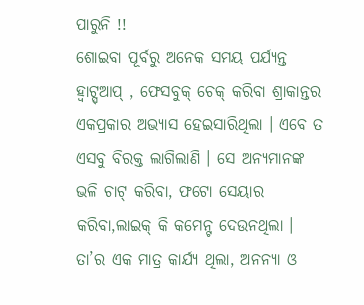ପାରୁନି !!
ଶୋଇବା ପୂର୍ବରୁ ଅନେକ ସମୟ ପର୍ଯ୍ୟନ୍ତ ହ୍ୱାଟ୍ସ୍ଆପ୍ , ଫେସବୁକ୍ ଚେକ୍ କରିବା ଶ୍ରାକାନ୍ତର ଏକପ୍ରକାର ଅଭ୍ୟାସ ହେଇସାରିଥିଲା । ଏବେ ତ ଏସବୁ ବିରକ୍ତ ଲାଗିଲାଣି । ସେ ଅନ୍ୟମାନଙ୍କ ଭଳି ଚାଟ୍ କରିବା, ଫଟୋ ସେୟାର କରିବା,ଲାଇକ୍ କି କମେନ୍ଟ ଦେଉନଥିଲା । ତା’ର ଏକ ମାତ୍ର କାର୍ଯ୍ୟ ଥିଲା, ଅନନ୍ୟା ଓ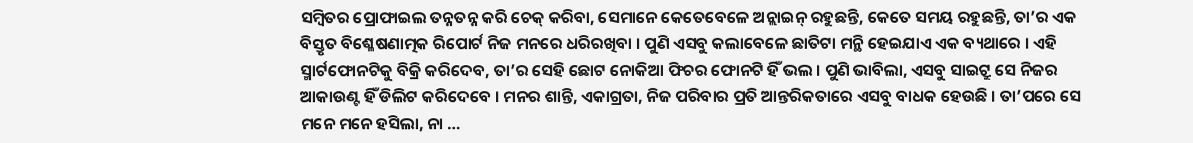ସମ୍ବିତର ପ୍ରୋଫାଇଲ ତନ୍ନତନ୍ନ କରି ଚେକ୍ କରିବା, ସେମାନେ କେତେବେଳେ ଅନ୍ଲାଇନ୍ ରହୁଛନ୍ତି, କେତେ ସମୟ ରହୁଛନ୍ତି, ତା’ର ଏକ ବିସ୍ତୃତ ବିଶ୍ଳେଷଣାତ୍ମକ ରିପୋର୍ଟ ନିଜ ମନରେ ଧରିରଖିବା । ପୁଣି ଏସବୁ କଲାବେଳେ ଛାତିଟା ମନ୍ଥି ହେଇଯାଏ ଏକ ବ୍ୟଥାରେ । ଏହି ସ୍ମାର୍ଟଫୋନଟିକୁ ବିକ୍ରି କରିଦେବ, ତା’ର ସେହି ଛୋଟ ନୋକିଆ ଫିଚର ଫୋନଟି ହିଁ ଭଲ । ପୁଣି ଭାବିଲା, ଏସବୁ ସାଇଟ୍ରୁ ସେ ନିଜର ଆକାଉଣ୍ଟ ହିଁ ଡିଲିଟ କରିଦେବେ । ମନର ଶାନ୍ତି, ଏକାଗ୍ରତା, ନିଜ ପରିବାର ପ୍ରତି ଆନ୍ତରିକତାରେ ଏସବୁ ବାଧକ ହେଉଛି । ତା’ପରେ ସେ ମନେ ମନେ ହସିଲା, ନା …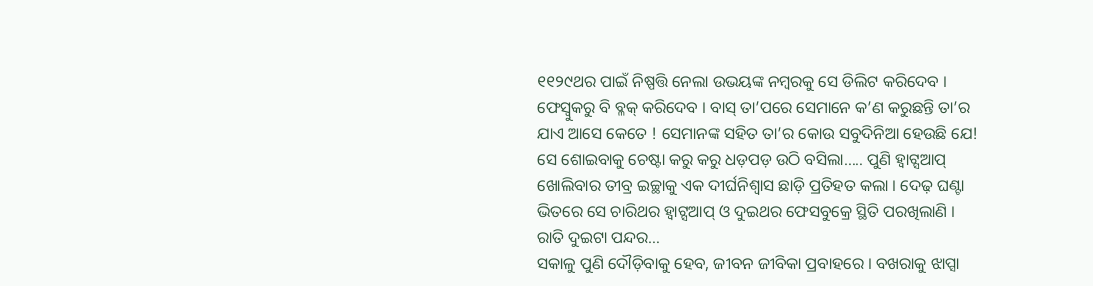୧୧୨୯ଥର ପାଇଁ ନିଷ୍ପତ୍ତି ନେଲା ଉଭୟଙ୍କ ନମ୍ବରକୁ ସେ ଡିଲିଟ କରିଦେବ । ଫେସ୍ବୁକରୁ ବି ବ୍ଳକ୍ କରିଦେବ । ବାସ୍ ତା’ପରେ ସେମାନେ କ’ଣ କରୁଛନ୍ତି ତା’ର ଯାଏ ଆସେ କେତେ ! ସେମାନଙ୍କ ସହିତ ତା’ର କୋଉ ସବୁଦିନିଆ ହେଉଛି ଯେ! ସେ ଶୋଇବାକୁ ଚେଷ୍ଟା କରୁ କରୁ ଧଡ଼ପଡ଼ ଉଠି ବସିଲା….. ପୁଣି ହ୍ୱାଟ୍ସଆପ୍ ଖୋଲିବାର ତୀବ୍ର ଇଚ୍ଛାକୁ ଏକ ଦୀର୍ଘନିଶ୍ୱାସ ଛାଡ଼ି ପ୍ରତିହତ କଲା । ଦେଢ଼ ଘଣ୍ଟା ଭିତରେ ସେ ଚାରିଥର ହ୍ୱାଟ୍ସଆପ୍ ଓ ଦୁଇଥର ଫେସବୁକ୍ରେ ସ୍ଥିତି ପରଖିଲାଣି ।
ରାତି ଦୁଇଟା ପନ୍ଦର…
ସକାଳୁ ପୁଣି ଦୌଡ଼ିବାକୁ ହେବ, ଜୀବନ ଜୀବିକା ପ୍ରବାହରେ । ବଖରାକୁ ଝାପ୍ସା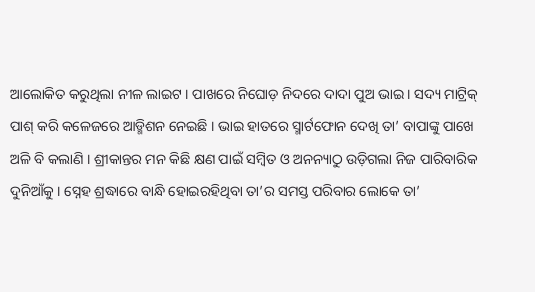ଆଲୋକିତ କରୁଥିଲା ନୀଳ ଲାଇଟ । ପାଖରେ ନିଘୋଡ଼ ନିଦରେ ଦାଦା ପୁଅ ଭାଇ । ସଦ୍ୟ ମାଟ୍ରିକ୍ ପାଶ୍ କରି କଳେଜରେ ଆଡ୍ମିଶନ ନେଇଛି । ଭାଇ ହାତରେ ସ୍ମାର୍ଟଫୋନ ଦେଖି ତା’ ବାପାଙ୍କୁ ପାଖେ ଅଳି ବି କଲାଣି । ଶ୍ରୀକାନ୍ତର ମନ କିଛି କ୍ଷଣ ପାଇଁ ସମ୍ବିତ ଓ ଅନନ୍ୟାଠୁ ଉଡ଼ିଗଲା ନିଜ ପାରିବାରିକ ଦୁନିଆଁକୁ । ସ୍ନେହ ଶ୍ରଦ୍ଧାରେ ବାନ୍ଧି ହୋଇରହିଥିବା ତା’ର ସମସ୍ତ ପରିବାର ଲୋକେ ତା’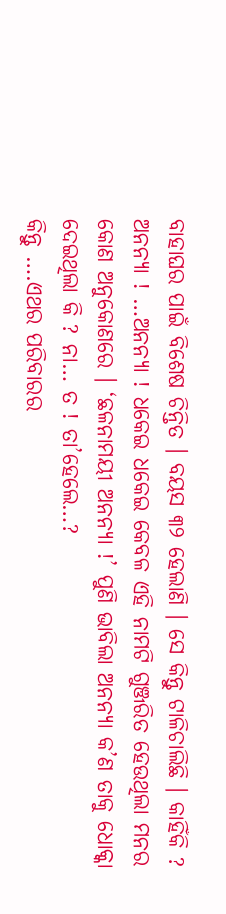ବାହାଘର ପାଇଁ ବିଶେଷ ଚିନ୍ତିତ । ବୟସ ୩୨ ହେଲାଣି । ସେ କିନ୍ତୁ ଟାଳିଚାଲିଛି । କାହିଁକି ? ଅନନ୍ୟା ! …ଅନନ୍ୟା ! ଧକେଇ ଧକେଇ କେବଳ ଏହି ନାମଟି ଗୁଞ୍ଜରିତ ହେଉଥିଲା ମନର କୋଣ ଅନୁକୋଣରେ । ‘ଛଳନାମୟୀ ଅନନ୍ୟା !’ ପୁଣି ଭାବିଲା ଅନନ୍ୟା କ’ଣ ତାକୁ ଧୋକ୍କା ଦେଇଥିଲା କି ? ନା… ତ ! ତା’ହେଲେ…?
କିନ୍ତୁ ….ଏଥର ପରିବାରର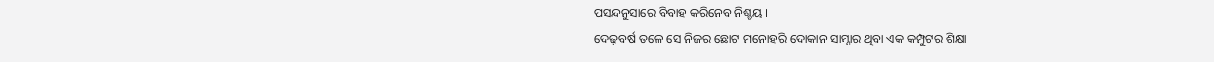ପସନ୍ଦନୁସାରେ ବିବାହ କରିନେବ ନିଶ୍ଚୟ ।
ଦେଢ଼ବର୍ଷ ତଳେ ସେ ନିଜର ଛୋଟ ମନୋହରି ଦୋକାନ ସାମ୍ନାର ଥିବା ଏକ କମ୍ପୁଟର ଶିକ୍ଷା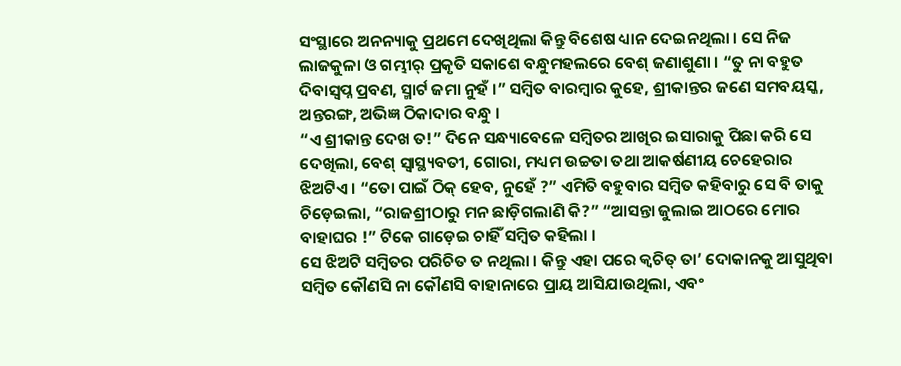ସଂସ୍ଥାରେ ଅନନ୍ୟାକୁ ପ୍ରଥମେ ଦେଖିଥିଲା କିନ୍ତୁ ବିଶେଷ ଧ୍ୟାନ ଦେଇନଥିଲା । ସେ ନିଜ ଲାଜକୁଳା ଓ ଗମ୍ଭୀର୍ ପ୍ରକୃତି ସକାଶେ ବନ୍ଧୁମହଲରେ ବେଶ୍ ଜଣାଶୁଣା । “ତୁ ନା ବହୁତ ଦିବାସ୍ୱପ୍ନ ପ୍ରବଣ, ସ୍ମାର୍ଟ ଜମା ନୁହଁ ।” ସମ୍ବିତ ବାରମ୍ବାର କୁହେ, ଶ୍ରୀକାନ୍ତର ଜଣେ ସମବୟସ୍କ, ଅନ୍ତରଙ୍ଗ, ଅଭିଜ୍ଞ ଠିକାଦାର ବନ୍ଧୁ ।
“ଏ ଶ୍ରୀକାନ୍ତ ଦେଖ ତ!” ଦିନେ ସନ୍ଧ୍ୟାବେଳେ ସମ୍ବିତର ଆଖିର ଇସାରାକୁ ପିଛା କରି ସେ ଦେଖିଲା, ବେଶ୍ ସ୍ୱାସ୍ଥ୍ୟବତୀ, ଗୋରା, ମଧ୍ୟମ ଉଚ୍ଚତା ତଥା ଆକର୍ଷଣୀୟ ଚେହେରାର ଝିଅଟିଏ । “ତୋ ପାଇଁ ଠିକ୍ ହେବ, ନୁହେଁ ?” ଏମିତି ବହୁବାର ସମ୍ବିତ କହିବାରୁ ସେ ବି ତାକୁ ଚିଡ଼େଇଲା, “ରାଜଶ୍ରୀଠାରୁ ମନ ଛାଡ଼ିଗଲାଣି କି?” “ଆସନ୍ତା ଜୁଲାଇ ଆଠରେ ମୋର ବାହାଘର !” ଟିକେ ଗାଡ଼େଇ ଚାହିଁ ସମ୍ବିତ କହିଲା ।
ସେ ଝିଅଟି ସମ୍ବିତର ପରିଚିତ ତ ନଥିଲା । କିନ୍ତୁ ଏହା ପରେ କ୍ୱଚିତ୍ ତା’ ଦୋକାନକୁ ଆସୁଥିବା ସମ୍ବିତ କୌଣସି ନା କୌଣସି ବାହାନାରେ ପ୍ରାୟ ଆସିଯାଉଥିଲା, ଏବଂ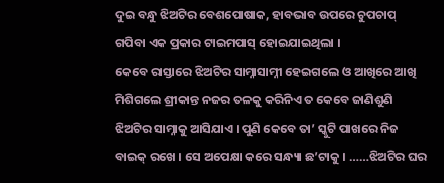ଦୁଇ ବନ୍ଧୁ ଝିଅଟିର ବେଶପୋଷାକ, ହାବଭାବ ଉପରେ ଚୁପଚାପ୍ ଗପିବା ଏକ ପ୍ରକାର ଟାଇମପାସ୍ ହୋଇଯାଇଥିଲା ।
କେବେ ରାସ୍ତାରେ ଝିଅଟିର ସାମ୍ନାସାମ୍ନୀ ହେଇଗଲେ ଓ ଆଖିରେ ଆଖି ମିଶିଗଲେ ଶ୍ରୀକାନ୍ତ ନଜର ତଳକୁ କରିନିଏ ତ କେବେ ଜାଣିଶୁଣି ଝିଅଟିର ସାମ୍ନାକୁ ଆସିଯାଏ । ପୁଣି କେବେ ତା’ ସ୍କୁଟି ପାଖରେ ନିଜ ବାଇକ୍ ରଖେ । ସେ ଅପେକ୍ଷା କରେ ସନ୍ଧ୍ୟା ଛ’ଟାକୁ । ……ଝିଅଟିର ଘର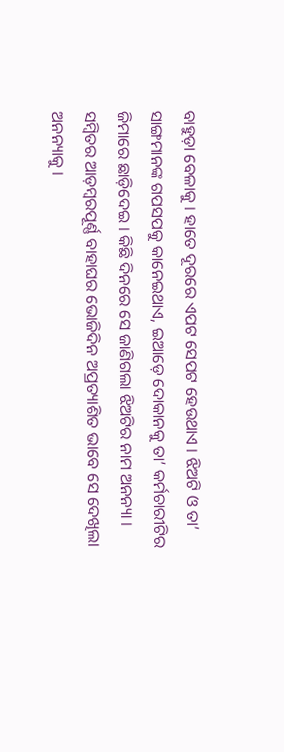ବାହୁଡ଼ା ବେଳାକୁ । ହାତେ ଦୂରରେ ଏପଟ ସେପଟ ହେଉଥାଏ । ଝିଅଟି ଓ ତା’ ସାଙ୍ଗମାନଙ୍କ ଗପସପକୁ କାନେଇଥାଏ, ଇଆଡ଼େ ଦୋକାନକୁ ତା’ କର୍ମଚାରୀଟିର ଜିମାରେ ଛାଡ଼ିଦେଇ । କିଛି ଦିନରେ ସେ ଜାଣିଗଲା ଝିଅଟିର ନାମ ଅନନ୍ୟା ।
ସମ୍ବିତର ଆଡ଼ମ୍ବରପୂର୍ଣ୍ଣ ବାହାଘର ଭୋଜିଦିନ ଅପ୍ରତ୍ୟାଶିତ ଭାବେ ସେ ଦେଖିଲା ଅନନ୍ୟାକୁ ।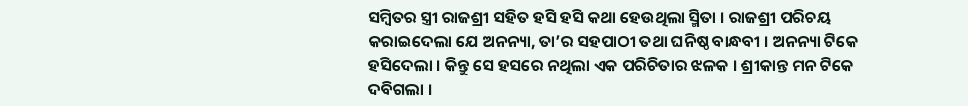ସମ୍ବିତର ସ୍ତ୍ରୀ ରାଜଶ୍ରୀ ସହିତ ହସି ହସି କଥା ହେଉଥିଲା ସ୍ମିତା । ରାଜଶ୍ରୀ ପରିଚୟ କରାଇଦେଲା ଯେ ଅନନ୍ୟା, ତା’ର ସହପାଠୀ ତଥା ଘନିଷ୍ଠ ବାନ୍ଧବୀ । ଅନନ୍ୟା ଟିକେ ହସିଦେଲା । କିନ୍ତୁ ସେ ହସରେ ନଥିଲା ଏକ ପରିଚିତାର ଝଳକ । ଶ୍ରୀକାନ୍ତ ମନ ଟିକେ ଦବିଗଲା ।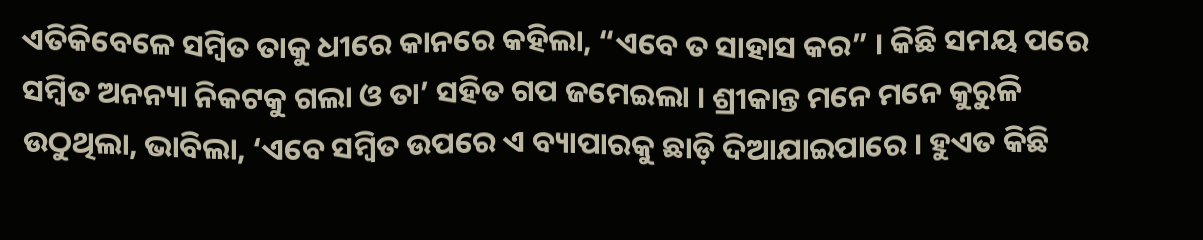ଏତିକିବେଳେ ସମ୍ବିତ ତାକୁ ଧୀରେ କାନରେ କହିଲା, “ଏବେ ତ ସାହାସ କର” । କିଛି ସମୟ ପରେ ସମ୍ବିତ ଅନନ୍ୟା ନିକଟକୁ ଗଲା ଓ ତା’ ସହିତ ଗପ ଜମେଇଲା । ଶ୍ରୀକାନ୍ତ ମନେ ମନେ କୁରୁଳି ଉଠୁଥିଲା, ଭାବିଲା, ‘ଏବେ ସମ୍ବିତ ଉପରେ ଏ ବ୍ୟାପାରକୁ ଛାଡ଼ି ଦିଆଯାଇପାରେ । ହୁଏତ କିଛି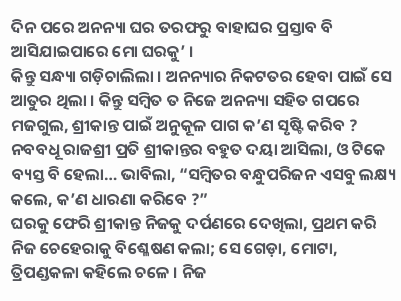ଦିନ ପରେ ଅନନ୍ୟା ଘର ତରଫରୁ ବାହାଘର ପ୍ରସ୍ତାବ ବି ଆସିଯାଇପାରେ ମୋ ଘରକୁ’ ।
କିନ୍ତୁ ସନ୍ଧ୍ୟା ଗଡ଼ିଚାଲିଲା । ଅନନ୍ୟାର ନିକଟତର ହେବା ପାଇଁ ସେ ଆତୁର ଥିଲା । କିନ୍ତୁ ସମ୍ବିତ ତ ନିଜେ ଅନନ୍ୟା ସହିତ ଗପରେ ମଜଗୁଲ, ଶ୍ରୀକାନ୍ତ ପାଇଁ ଅନୁକୂଳ ପାଗ କ’ଣ ସୃଷ୍ଟି କରିବ ? ନବବଧୂ ରାଜଶ୍ରୀ ପ୍ରତି ଶ୍ରୀକାନ୍ତର ବହୁତ ଦୟା ଆସିଲା, ଓ ଟିକେ ବ୍ୟସ୍ତ ବି ହେଲା… ଭାବିଲା, “ସମ୍ବିତର ବନ୍ଧୁପରିଜନ ଏସବୁ ଲକ୍ଷ୍ୟ କଲେ, କ’ଣ ଧାରଣା କରିବେ ?”
ଘରକୁ ଫେରି ଶ୍ରୀକାନ୍ତ ନିଜକୁ ଦର୍ପଣରେ ଦେଖିଲା, ପ୍ରଥମ କରି ନିଜ ଚେହେରାକୁ ବିଶ୍ଳେଷଣ କଲା; ସେ ଗେଡ଼ା, ମୋଟା, ତ୍ରିପଣ୍ଡକଳା କହିଲେ ଚଳେ । ନିଜ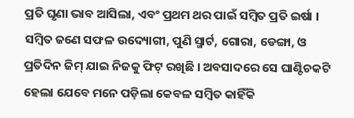ପ୍ରତି ଘୃଣା ଭାବ ଆସିଲା, ଏବଂ ପ୍ରଥମ ଥର ପାଇଁ ସମ୍ବିତ ପ୍ରତି ଇର୍ଷା । ସମ୍ବିତ ଜଣେ ସଫଳ ଉଦ୍ୟୋଗୀ, ପୁଣି ସ୍ମାର୍ଟ, ଗୋରା, ଡେଙ୍ଗା, ଓ ପ୍ରତିଦିନ ଜିମ୍ ଯାଇ ନିଜକୁ ଫିଟ୍ ରଖିଛି । ଅବସାଦରେ ସେ ଘାଣ୍ଟିଚକଟି ହେଲା ଯେବେ ମନେ ପଡ଼ିଲା କେବଳ ସମ୍ବିତ କାହିଁକି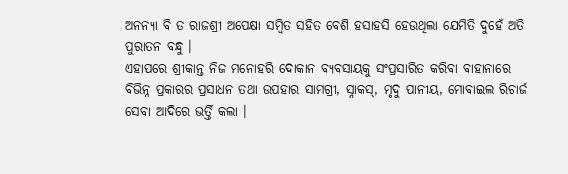ଅନନ୍ୟା ବି ତ ରାଜଶ୍ରୀ ଅପେକ୍ଷା ସମ୍ବିତ ସହିତ ବେଶି ହସାହସି ହେଉଥିଲା ଯେମିତି ଦୁହେଁ ଅତି ପୁରାତନ ବନ୍ଧୁ ।
ଏହାପରେ ଶ୍ରୀକାନ୍ତ ନିଜ ମନୋହରି ଦୋକାନ ବ୍ୟବସାୟକୁ ସଂପ୍ରସାରିତ କରିବା ବାହାନାରେ ବିଭିନ୍ନ ପ୍ରକାରର ପ୍ରସାଧନ ତଥା ଉପହାର ସାମଗ୍ରୀ, ସ୍ନାକସ୍, ମୃଦୁ ପାନୀୟ, ମୋବାଇଲ ରିଚାର୍ଜ ସେବା ଆଦିରେ ଭର୍ତ୍ତି କଲା ।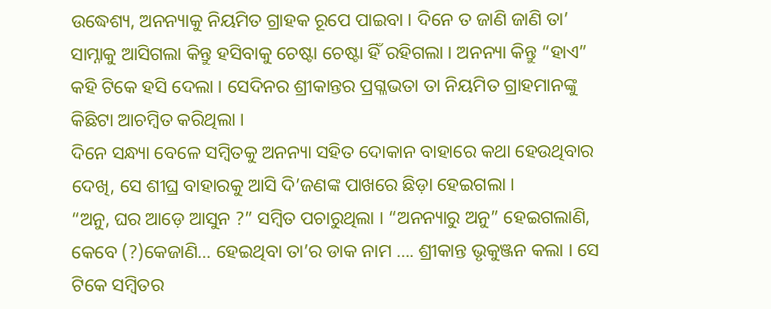ଉଦ୍ଧେଶ୍ୟ, ଅନନ୍ୟାକୁ ନିୟମିତ ଗ୍ରାହକ ରୂପେ ପାଇବା । ଦିନେ ତ ଜାଣି ଜାଣି ତା’ ସାମ୍ନାକୁ ଆସିଗଲା କିନ୍ତୁ ହସିବାକୁ ଚେଷ୍ଟା ଚେଷ୍ଟା ହିଁ ରହିଗଲା । ଅନନ୍ୟା କିନ୍ତୁ “ହାଏ” କହି ଟିକେ ହସି ଦେଲା । ସେଦିନର ଶ୍ରୀକାନ୍ତର ପ୍ରଗ୍ଳଭତା ତା ନିୟମିତ ଗ୍ରାହମାନଙ୍କୁ କିଛିଟା ଆଚମ୍ବିତ କରିଥିଲା ।
ଦିନେ ସନ୍ଧ୍ୟା ବେଳେ ସମ୍ବିତକୁ ଅନନ୍ୟା ସହିତ ଦୋକାନ ବାହାରେ କଥା ହେଉଥିବାର ଦେଖି, ସେ ଶୀଘ୍ର ବାହାରକୁ ଆସି ଦି’ଜଣଙ୍କ ପାଖରେ ଛିଡ଼ା ହେଇଗଲା ।
“ଅନୁ, ଘର ଆଡ଼େ ଆସୁନ ?” ସମ୍ବିତ ପଚାରୁଥିଲା । “ଅନନ୍ୟାରୁ ଅନୁ” ହେଇଗଲାଣି, କେବେ (?)କେଜାଣି… ହେଇଥିବା ତା’ର ଡାକ ନାମ …. ଶ୍ରୀକାନ୍ତ ଭୃକୁଞ୍ଜନ କଲା । ସେ ଟିକେ ସମ୍ବିତର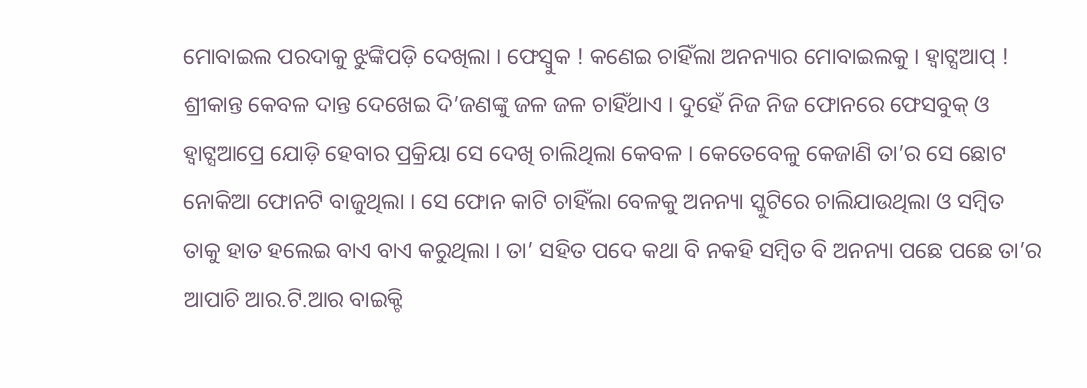ମୋବାଇଲ ପରଦାକୁ ଝୁଙ୍କିପଡ଼ି ଦେଖିଲା । ଫେସ୍ବୁକ ! କଣେଇ ଚାହିଁଲା ଅନନ୍ୟାର ମୋବାଇଲକୁ । ହ୍ୱାଟ୍ସଆପ୍ ! ଶ୍ରୀକାନ୍ତ କେବଳ ଦାନ୍ତ ଦେଖେଇ ଦି’ଜଣଙ୍କୁ ଜଳ ଜଳ ଚାହିଁଥାଏ । ଦୁହେଁ ନିଜ ନିଜ ଫୋନରେ ଫେସବୁକ୍ ଓ ହ୍ୱାଟ୍ସଆପ୍ରେ ଯୋଡ଼ି ହେବାର ପ୍ରକ୍ରିୟା ସେ ଦେଖି ଚାଲିଥିଲା କେବଳ । କେତେବେଳୁ କେଜାଣି ତା’ର ସେ ଛୋଟ ନୋକିଆ ଫୋନଟି ବାଜୁଥିଲା । ସେ ଫୋନ କାଟି ଚାହିଁଲା ବେଳକୁ ଅନନ୍ୟା ସ୍କୁଟିରେ ଚାଲିଯାଉଥିଲା ଓ ସମ୍ବିତ ତାକୁ ହାତ ହଲେଇ ବାଏ ବାଏ କରୁଥିଲା । ତା’ ସହିତ ପଦେ କଥା ବି ନକହି ସମ୍ବିତ ବି ଅନନ୍ୟା ପଛେ ପଛେ ତା’ର ଆପାଚି ଆର.ଟି.ଆର ବାଇକ୍ଟି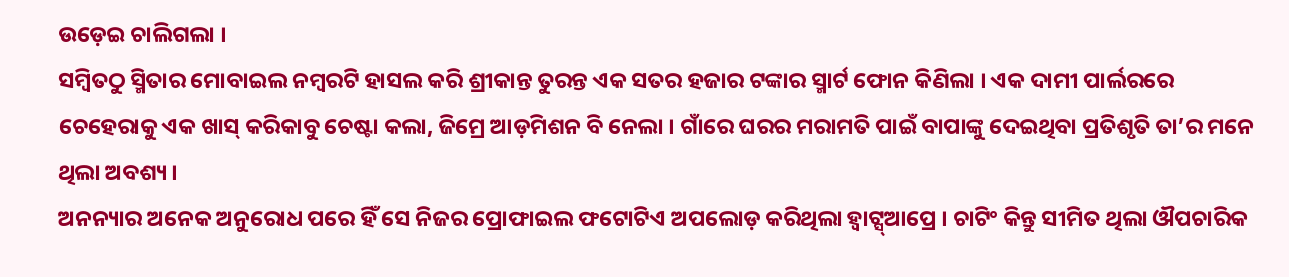ଉଡ଼େଇ ଚାଲିଗଲା ।
ସମ୍ବିତଠୁ ସ୍ମିତାର ମୋବାଇଲ ନମ୍ବରଟି ହାସଲ କରି ଶ୍ରୀକାନ୍ତ ତୁରନ୍ତ ଏକ ସତର ହଜାର ଟଙ୍କାର ସ୍ମାର୍ଟ ଫୋନ କିଣିଲା । ଏକ ଦାମୀ ପାର୍ଲରରେ ଚେହେରାକୁ ଏକ ଖାସ୍ କରିକାବୁ ଚେଷ୍ଟା କଲା, ଜିମ୍ରେ ଆଡ଼ମିଶନ ବି ନେଲା । ଗାଁରେ ଘରର ମରାମତି ପାଇଁ ବାପାଙ୍କୁ ଦେଇଥିବା ପ୍ରତିଶୃତି ତା’ର ମନେ ଥିଲା ଅବଶ୍ୟ ।
ଅନନ୍ୟାର ଅନେକ ଅନୁରୋଧ ପରେ ହିଁ ସେ ନିଜର ପ୍ରୋଫାଇଲ ଫଟୋଟିଏ ଅପଲୋଡ଼ କରିଥିଲା ହ୍ୱାଟ୍ସ୍ଆପ୍ରେ । ଚାଟିଂ କିନ୍ତୁ ସୀମିତ ଥିଲା ଔପଚାରିକ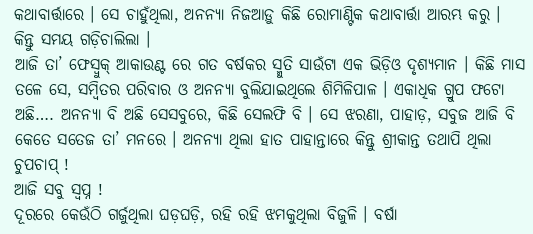କଥାବାର୍ତ୍ତାରେ । ସେ ଚାହୁଁଥିଲା, ଅନନ୍ୟା ନିଜଆଡ଼ୁ କିଛି ରୋମାଣ୍ଟିକ କଥାବାର୍ତ୍ତା ଆରମ୍ଭ କରୁ । କିନ୍ତୁ ସମୟ ଗଡ଼ିଚାଲିଲା ।
ଆଜି ତା’ ଫେସ୍ବୁକ୍ ଆକାଉଣ୍ଟ ରେ ଗତ ବର୍ଷକର ସ୍ମୁତି ସାଉଁଟା ଏକ ଭିଡ଼ିଓ ଦୃଶ୍ୟମାନ । କିଛି ମାସ ତଳେ ସେ, ସମ୍ବିତର ପରିବାର ଓ ଅନନ୍ୟା ବୁଲିଯାଇଥିଲେ ଶିମିଳିପାଳ । ଏକାଧିକ ଗ୍ରୁପ ଫଟୋ ଅଛି…. ଅନନ୍ୟା ବି ଅଛି ସେସବୁରେ, କିଛି ସେଲଫି ବି । ସେ ଝରଣା, ପାହାଡ଼, ସବୁଜ ଆଜି ବି କେତେ ସତେଜ ତା’ ମନରେ । ଅନନ୍ୟା ଥିଲା ହାତ ପାହାନ୍ତାରେ କିନ୍ତୁ ଶ୍ରୀକାନ୍ତ ତଥାପି ଥିଲା ଚୁପଚାପ୍ !
ଆଜି ସବୁ ସ୍ୱପ୍ନ !
ଦୂରରେ କେଉଁଠି ଗର୍ଜୁଥିଲା ଘଡ଼ଘଡ଼ି, ରହି ରହି ଝମକୁଥିଲା ବିଜୁଳି । ବର୍ଷା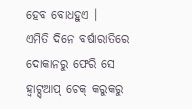ହେବ ବୋଧହୁଏ ।
ଏମିତି ଦିନେ ବର୍ଷାରାତିରେ ଦୋକାନରୁ ଫେରି ସେ ହ୍ୱାଟ୍ସ୍ଆପ୍ ଚେକ୍ କରୁକରୁ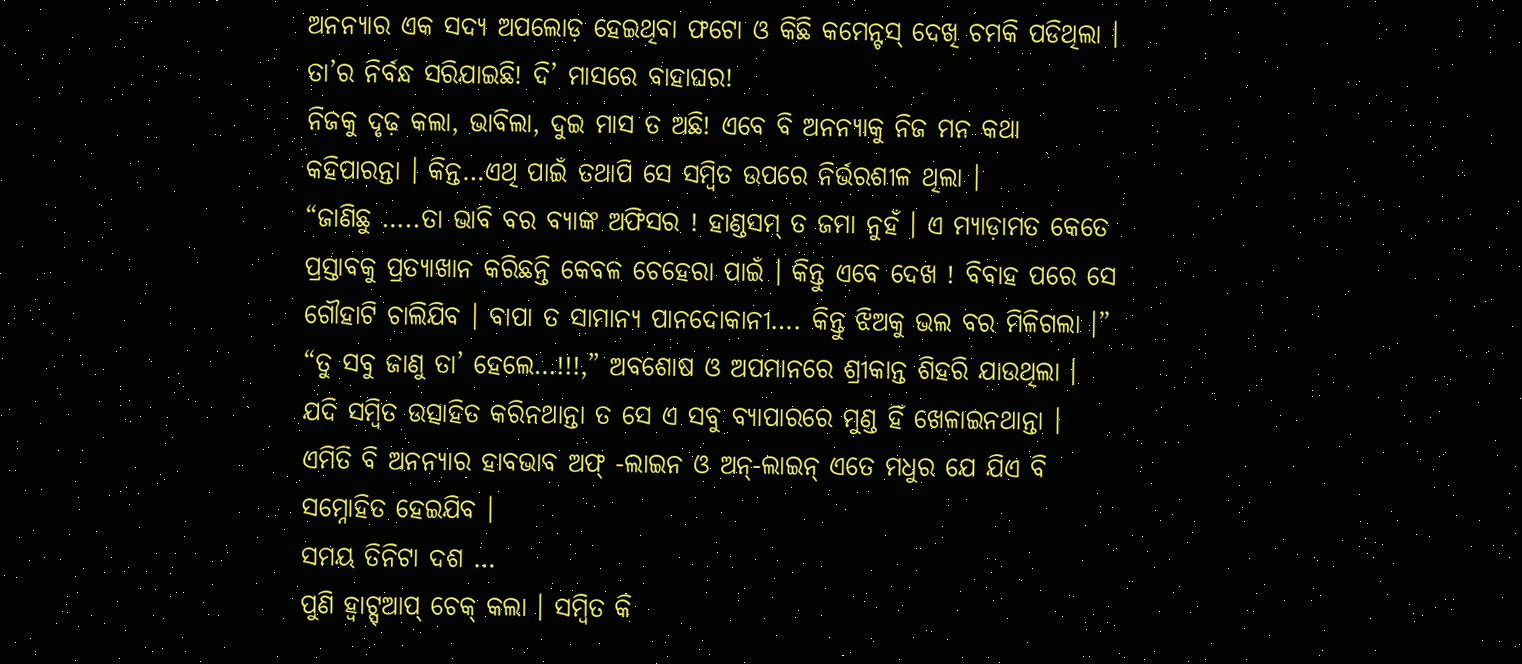ଅନନ୍ୟାର ଏକ ସଦ୍ୟ ଅପଲୋଡ଼ ହେଇଥିବା ଫଟୋ ଓ କିଛି କମେନ୍ଟସ୍ ଦେଖି ଚମକି ପଡିଥିଲା । ତା’ର ନିର୍ବନ୍ଧ ସରିଯାଇଛି! ଦି’ ମାସରେ ବାହାଘର!
ନିଜକୁ ଦୃଢ଼ କଲା, ଭାବିଲା, ଦୁଇ ମାସ ତ ଅଛି! ଏବେ ବି ଅନନ୍ୟାକୁ ନିଜ ମନ କଥା କହିପାରନ୍ତା । କିନ୍ତ…ଏଥି ପାଇଁ ତଥାପି ସେ ସମ୍ବିତ ଉପରେ ନିର୍ଭରଶୀଳ ଥିଲା ।
“ଜାଣିଛୁ …..ତା ଭାବି ବର ବ୍ୟାଙ୍କ ଅଫିସର ! ହାଣ୍ଡସମ୍ ତ ଜମା ନୁହଁ । ଏ ମ୍ୟାଡ଼ାମତ କେତେ ପ୍ରସ୍ତାବକୁ ପ୍ରତ୍ୟାଖାନ କରିଛନ୍ତି କେବଳ ଚେହେରା ପାଇଁ । କିନ୍ତୁ ଏବେ ଦେଖ ! ବିବାହ ପରେ ସେ ଗୌହାଟି ଚାଲିଯିବ । ବାପା ତ ସାମାନ୍ୟ ପାନଦୋକାନୀ…. କିନ୍ତୁ ଝିଅକୁ ଭଲ ବର ମିଳିଗଲା ।”
“ତୁ ସବୁ ଜାଣୁ ତା’ ହେଲେ…!!!,” ଅବଶୋଷ ଓ ଅପମାନରେ ଶ୍ରୀକାନ୍ତ ଶିହରି ଯାଉଥିଲା ।
ଯଦି ସମ୍ବିତ ଉତ୍ସାହିତ କରିନଥାନ୍ତା ତ ସେ ଏ ସବୁ ବ୍ୟାପାରରେ ମୁଣ୍ଡ ହିଁ ଖେଳାଇନଥାନ୍ତା । ଏମିତି ବି ଅନନ୍ୟାର ହାବଭାବ ଅଫ୍ -ଲାଇନ ଓ ଅନ୍-ଲାଇନ୍ ଏତେ ମଧୁର ଯେ ଯିଏ ବି ସମ୍ନୋହିତ ହେଇଯିବ ।
ସମୟ ତିନିଟା ଦଶ …
ପୁଣି ହ୍ୱାଟ୍ସ୍ଆପ୍ ଚେକ୍ କଲା । ସମ୍ବିତ କି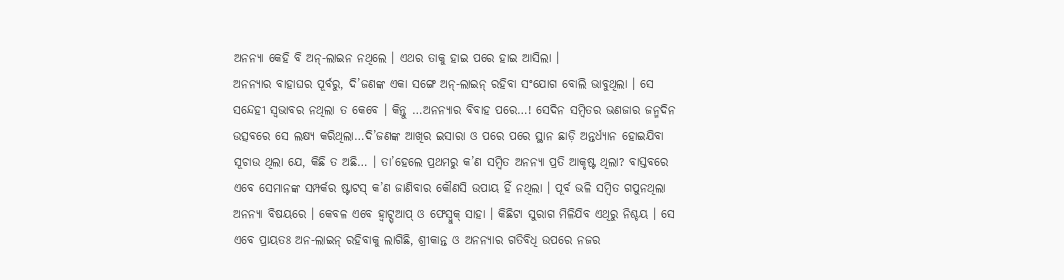ଅନନ୍ୟା କେହି ବି ଅନ୍-ଲାଇନ ନଥିଲେ । ଏଥର ତାକୁ ହାଇ ପରେ ହାଇ ଆସିଲା ।
ଅନନ୍ୟାର ବାହାଘର ପୂର୍ବରୁ, ଦି’ଜଣଙ୍କ ଏକା ସଙ୍ଗେ ଅନ୍-ଲାଇନ୍ ରହିବା ସଂଯୋଗ ବୋଲି ଭାବୁଥିଲା । ସେ ସନ୍ଦେହୀ ସ୍ୱଭାବର ନଥିଲା ତ କେବେ । କିନ୍ତୁ …ଅନନ୍ୟାର ବିବାହ ପରେ…! ସେଦିନ ସମ୍ବିତର ଭଣଜାର ଜନ୍ମଦିନ ଉତ୍ସବରେ ସେ ଲକ୍ଷ୍ୟ କରିଥିଲା…ଦି’ଜଣଙ୍କ ଆଖିର ଇସାରା ଓ ପରେ ପରେ ସ୍ଥାନ ଛାଡ଼ି ଅନ୍ତର୍ଧ୍ୟାନ ହୋଇଯିବା ସୂଚାଉ ଥିଲା ଯେ, କିଛି ତ ଅଛି… । ତା’ହେଲେ ପ୍ରଥମରୁ କ’ଣ ସମ୍ବିତ ଅନନ୍ୟା ପ୍ରତି ଆକୃଷ୍ଟ ଥିଲା? ବାସ୍ତବରେ ଏବେ ସେମାନଙ୍କ ସମ୍ପର୍କର ଷ୍ଟାଟସ୍ କ’ଣ ଜାଣିବାର କୌଣସି ଉପାୟ ହିଁ ନଥିଲା । ପୂର୍ବ ଭଳି ସମ୍ବିତ ଗପୁନଥିଲା ଅନନ୍ୟା ବିଷୟରେ । କେବଳ ଏବେ ହ୍ୱାଟ୍ସ୍ଆପ୍ ଓ ଫେସ୍ବୁକ୍ ସାହା । କିଛିଟା ସୁରାଗ ମିଳିଯିବ ଏଥିରୁ ନିଶ୍ଚୟ । ସେ ଏବେ ପ୍ରାୟତଃ ଅନ-ଲାଇନ୍ ରହିବାକୁ ଲାଗିଛି, ଶ୍ରୀକାନ୍ତ ଓ ଅନନ୍ୟାର ଗତିବିଧି ଉପରେ ନଜର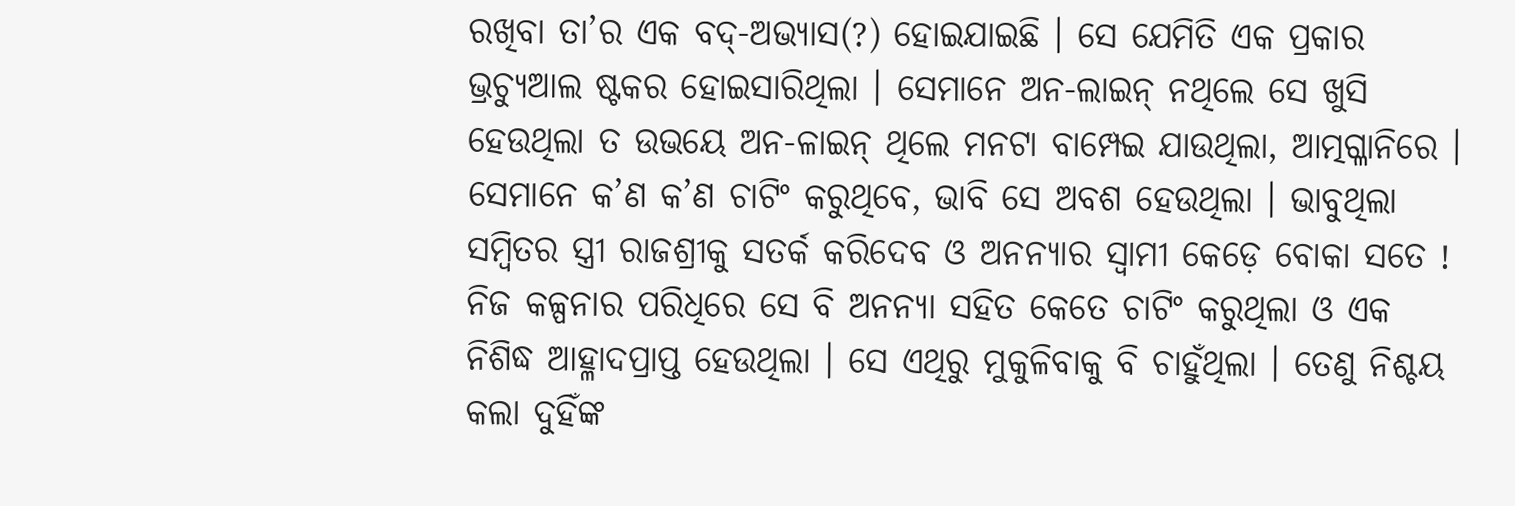ରଖିବା ତା’ର ଏକ ବଦ୍-ଅଭ୍ୟାସ(?) ହୋଇଯାଇଛି । ସେ ଯେମିତି ଏକ ପ୍ରକାର ଭ୍ରଚ୍ୟୁଆଲ ଷ୍ଟକର ହୋଇସାରିଥିଲା । ସେମାନେ ଅନ-ଲାଇନ୍ ନଥିଲେ ସେ ଖୁସି ହେଉଥିଲା ତ ଉଭୟେ ଅନ-ଳାଇନ୍ ଥିଲେ ମନଟା ବାମ୍ପେଇ ଯାଉଥିଲା, ଆତ୍ମଗ୍ଳାନିରେ । ସେମାନେ କ’ଣ କ’ଣ ଚାଟିଂ କରୁଥିବେ, ଭାବି ସେ ଅବଶ ହେଉଥିଲା । ଭାବୁଥିଲା ସମ୍ବିତର ସ୍ତ୍ରୀ ରାଜଶ୍ରୀକୁ ସତର୍କ କରିଦେବ ଓ ଅନନ୍ୟାର ସ୍ୱାମୀ କେଡ଼େ ବୋକା ସତେ ! ନିଜ କଳ୍ପନାର ପରିଧିରେ ସେ ବି ଅନନ୍ୟା ସହିତ କେତେ ଚାଟିଂ କରୁଥିଲା ଓ ଏକ ନିଶିଦ୍ଧ ଆହ୍ଳାଦପ୍ରାପ୍ତ ହେଉଥିଲା । ସେ ଏଥିରୁ ମୁକୁଳିବାକୁ ବି ଚାହୁଁଥିଲା । ତେଣୁ ନିଶ୍ଚୟ କଲା ଦୁହିଁଙ୍କ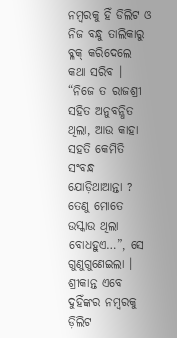ନମ୍ବରକୁ ହିଁ ଡିଲିଟ ଓ ନିଜ ବନ୍ଧୁ ତାଲିକାରୁ ବ୍ଳକ୍ କରିଦେଲେ କଥା ସରିବ ।
“ନିଜେ ତ ରାଜଶ୍ରୀ ସହିତ ଅନୁବନ୍ଧିତ ଥିଲା, ଆଉ କାହା ସହତି କେମିତି ସଂବନ୍ଧ ଯୋଡ଼ିଥାଆନ୍ତା ? ତେଣୁ ମୋତେ ଉସ୍କାଉ ଥିଲା ବୋଧହୁଏ…”, ସେ ଗୁଣୁଗୁଣେଇଲା । ଶ୍ରୀକାନ୍ତ ଏବେ ଦୁହିଁଙ୍କର ନମ୍ବରକୁ ଡ଼ିଲିଟ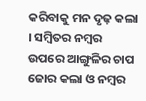କରିବାକୁ ମନ ଦୃଢ଼ କଲା । ସମ୍ବିତର ନମ୍ବର ଉପରେ ଆଙ୍ଗୁଳିର ଚାପ ଜୋର କଲା ଓ ନମ୍ବର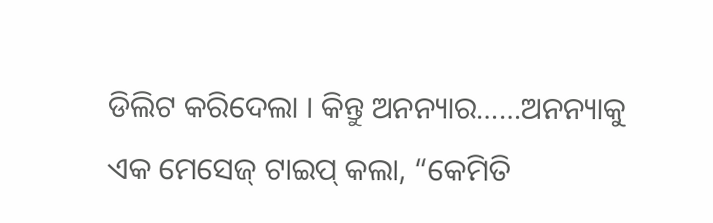ଡିଲିଟ କରିଦେଲା । କିନ୍ତୁ ଅନନ୍ୟାର……ଅନନ୍ୟାକୁ ଏକ ମେସେଜ୍ ଟାଇପ୍ କଲା, “କେମିତି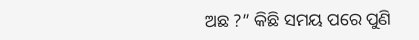ଅଛ ?” କିଛି ସମୟ ପରେ ପୁଣି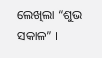ଲେଖିଲା “ଶୁଭ ସକାଳ” ।